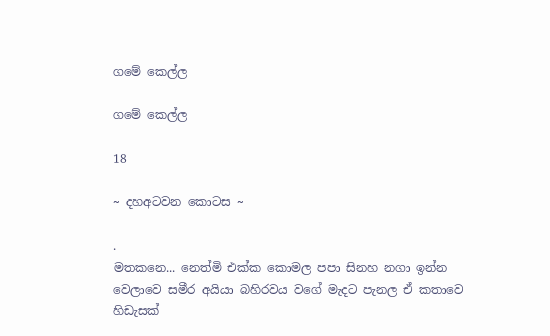ගමේ කෙල්ල

ගමේ කෙල්ල

18

~ දහඅටවන කොටස ~

.
මතකනෙ... නෙත්මි එක්ක කොමල පපා සිනහ නගා ඉන්න වෙලාවෙ සමීර අයියා බහිරවය වගේ මැදට පැනල ඒ කතාවෙ හිඩැසක්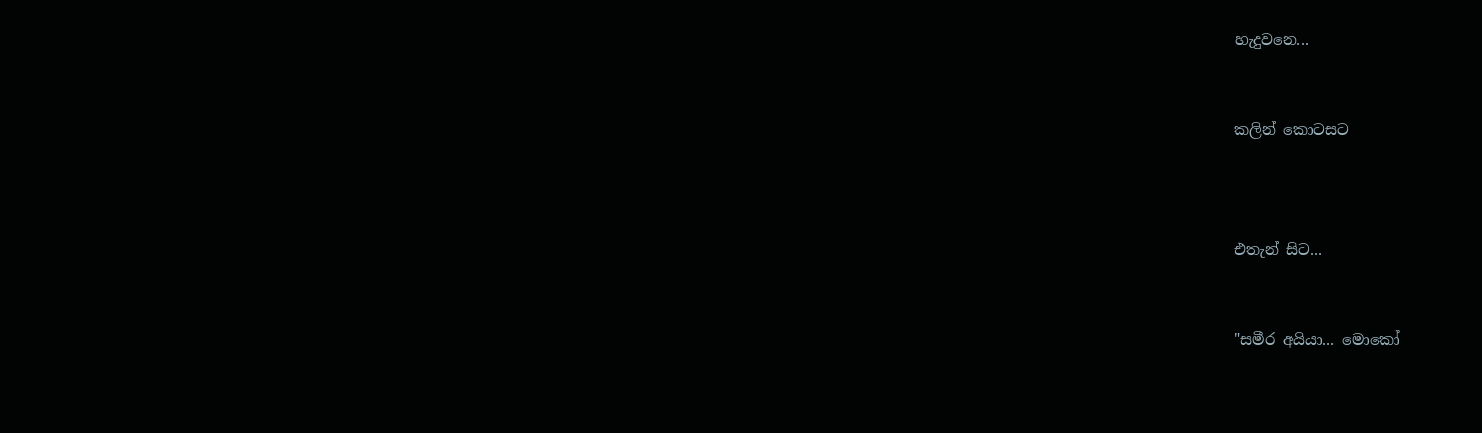හැදුවනෙ...


කලින් කොටසට



එතැන් සිට...


"සමීර අයියා... මොකෝ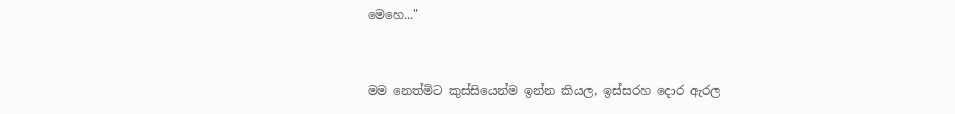මෙහෙ..."


මම නෙත්මිට කුස්සියෙන්ම ඉන්න කියල, ඉස්සරහ දොර ඇරල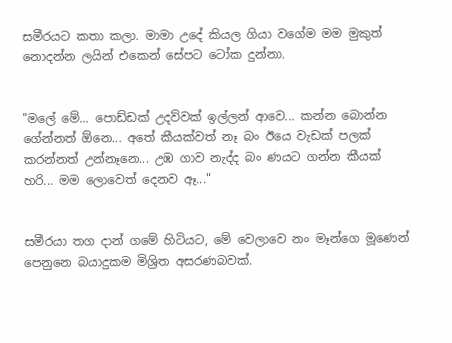සමීරයට කතා කලා. මාමා උදේ කියල ගියා වගේම මම මුකුත් නොදන්න ලයින් එකෙන් සේපට ටෝක දුන්නා.


"මලේ මේ... පොඩ්ඩක් උදව්වක් ඉල්ලන් ආවෙ... කන්න බොන්න ගේන්නත් ඕනෙ... අතේ කීයක්වත් නෑ බං ඊයෙ වැඩක් පලක් කරන්නත් උන්නෑනෙ... උඹ ගාව නැද්ද බං ණයට ගන්න කීයක් හරි... මම ලොවෙත් දෙනව ඈ..."


සමීරයා තග දාන් ගමේ හිටියට, මේ වෙලාවෙ නං මෑන්ගෙ මූණෙන් පෙනුනෙ බයාදුකම මිශ්‍රිත අසරණබවක්.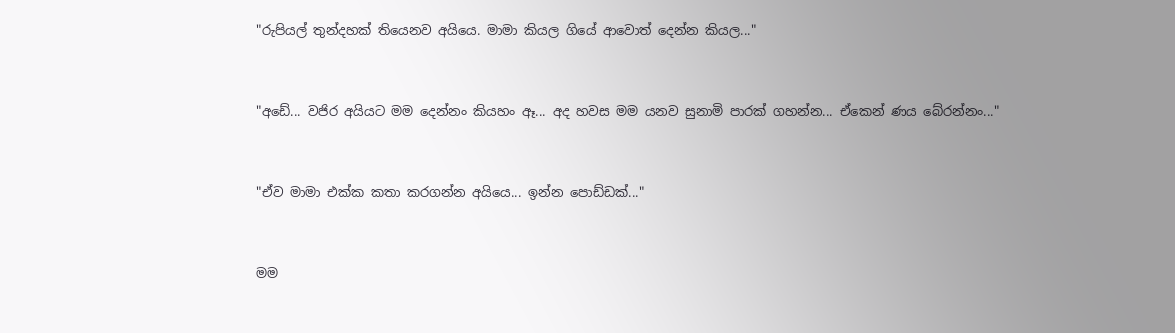"රුපියල් තුන්දහක් තියෙනව අයියෙ. මාමා කියල ගියේ ආවොත් දෙන්න කියල..."


"අඩේ... වජිර අයියට මම දෙන්නං කියහං ඈ... අද හවස මම යනව සුනාමි පාරක් ගහන්න... ඒකෙන් ණය බේරන්නං..."


"ඒව මාමා එක්ක කතා කරගන්න අයියෙ... ඉන්න පොඩ්ඩක්..."


මම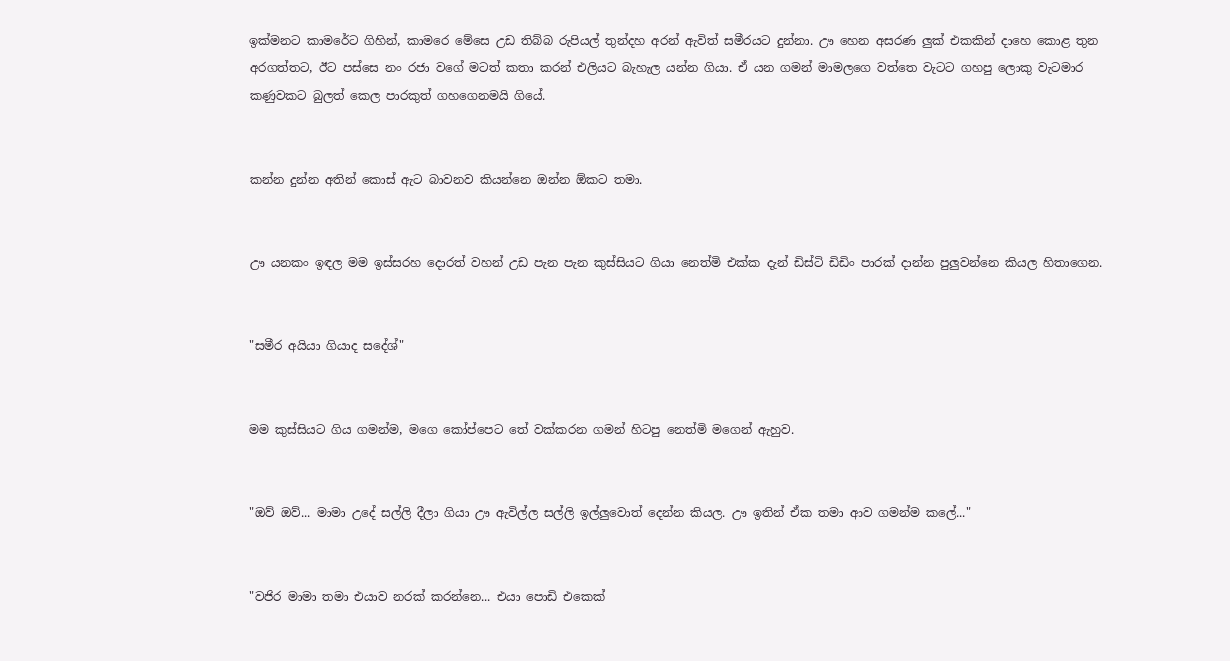ඉක්මනට කාමරේට ගිහින්, කාමරෙ මේසෙ උඩ තිබ්බ රුපියල් තුන්දහ අරන් ඇවිත් සමීරයට දුන්නා. ඌ හෙන අසරණ ලුක් එකකින් දාහෙ කොළ තුන අරගත්තට, ඊට පස්සෙ නං රජා වගේ මටත් කතා කරන් එලියට බැහැල යන්න ගියා. ඒ යන ගමන් මාමලගෙ වත්තෙ වැටට ගහපු ලොකු වැටමාර කණුවකට බුලත් කෙල පාරකුත් ගහගෙනමයි ගියේ.


කන්න දුන්න අතින් කොස් ඇට බාවනව කියන්නෙ ඔන්න ඕකට තමා.


ඌ යනකං ඉඳල මම ඉස්සරහ දොරත් වහන් උඩ පැන පැන කුස්සියට ගියා නෙත්මි එක්ක දැන් ඩිස්ටි ඩිඩිං පාරක් දාන්න පුලුවන්නෙ කියල හිතාගෙන.


"සමීර අයියා ගියාද සදේශ්"


මම කුස්සියට ගිය ගමන්ම, මගෙ කෝප්පෙට තේ වක්කරන ගමන් හිටපු නෙත්මි මගෙන් ඇහුව.


"ඔව් ඔව්... මාමා උදේ සල්ලි දීලා ගියා ඌ ඇවිල්ල සල්ලි ඉල්ලුවොත් දෙන්න කියල. ඌ ඉතින් ඒක තමා ආව ගමන්ම කලේ..."


"වජිර මාමා තමා එයාව නරක් කරන්නෙ... එයා පොඩි එකෙක්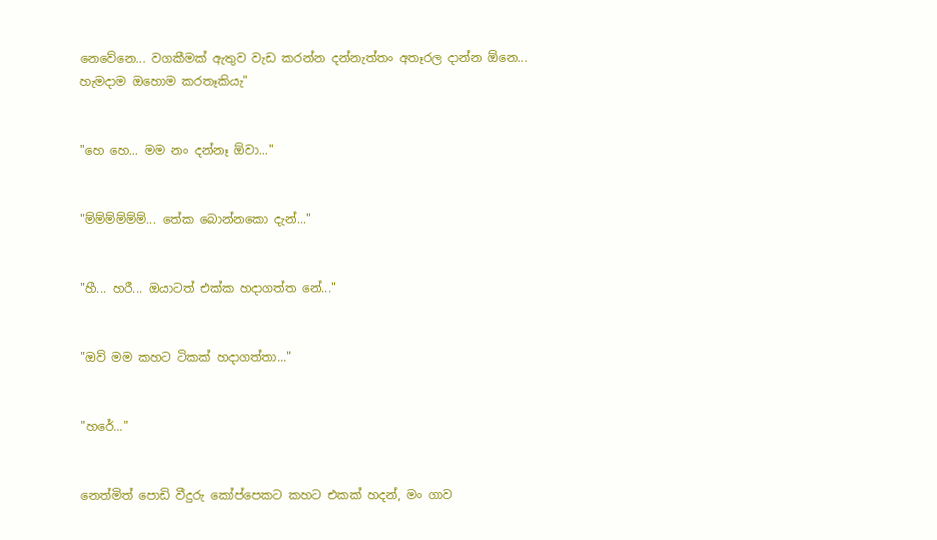නෙවේනෙ... වගකීමක් ඇතුව වැඩ කරන්න දන්නැත්තං අතෑරල දාන්න ඕනෙ... හැමදාම ඔහොම කරතෑකියැ"


"හෙ හෙ... මම නං දන්නෑ ඕවා..."


"ම්ම්ම්ම්ම්ම්... තේක බොන්නකො දැන්..."


"හී... හරී... ඔයාටත් එක්ක හදාගත්ත නේ..."


"ඔව් මම කහට ටිකක් හදාගත්තා..."


"හරේ..."


නෙත්මිත් පොඩි වීදුරු කෝප්පෙකට කහට එකක් හදන්, මං ගාව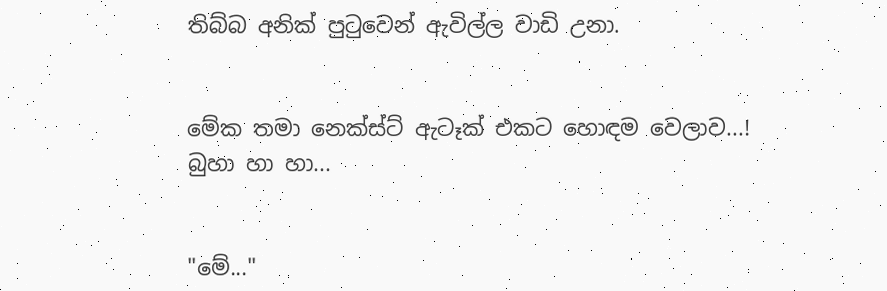තිබ්බ අනික් පුටුවෙන් ඇවිල්ල වාඩි උනා.


මේක තමා නෙක්ස්ට් ඇටෑක් එකට හොඳම වෙලාව...! බුහා හා හා...


"මේ..."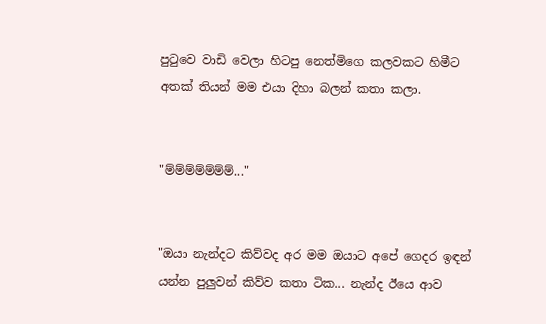පුටුවෙ වාඩි වෙලා හිටපු නෙත්මිගෙ කලවකට හිමීට අතක් තියන් මම එයා දිහා බලන් කතා කලා.


"ම්ම්ම්ම්ම්ම්ම්..."


"ඔයා නැන්දට කිව්වද අර මම ඔයාට අපේ ගෙදර ඉඳන් යන්න පුලුවන් කිව්ව කතා ටික... නැන්ද ඊයෙ ආව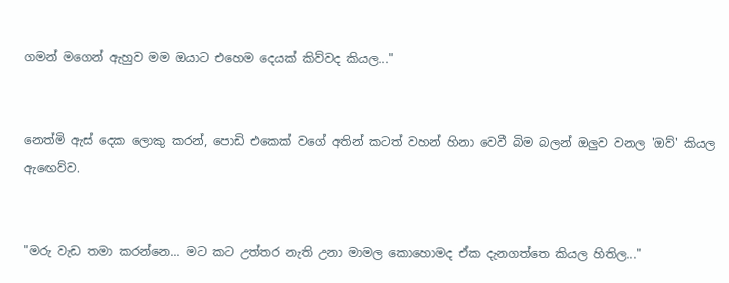ගමන් මගෙන් ඇහුව මම ඔයාට එහෙම දෙයක් කිව්වද කියල..."


නෙත්මි ඇස් දෙක ලොකු කරන්, පොඩි එකෙක් වගේ අතින් කටත් වහන් හිනා වෙවී බිම බලන් ඔලුව වනල 'ඔව්' කියල ඇඟෙව්ව.


"මරු වැඩ තමා කරන්නෙ... මට කට උත්තර නැති උනා මාමල කොහොමද ඒක දැනගත්තෙ කියල හිතිල..."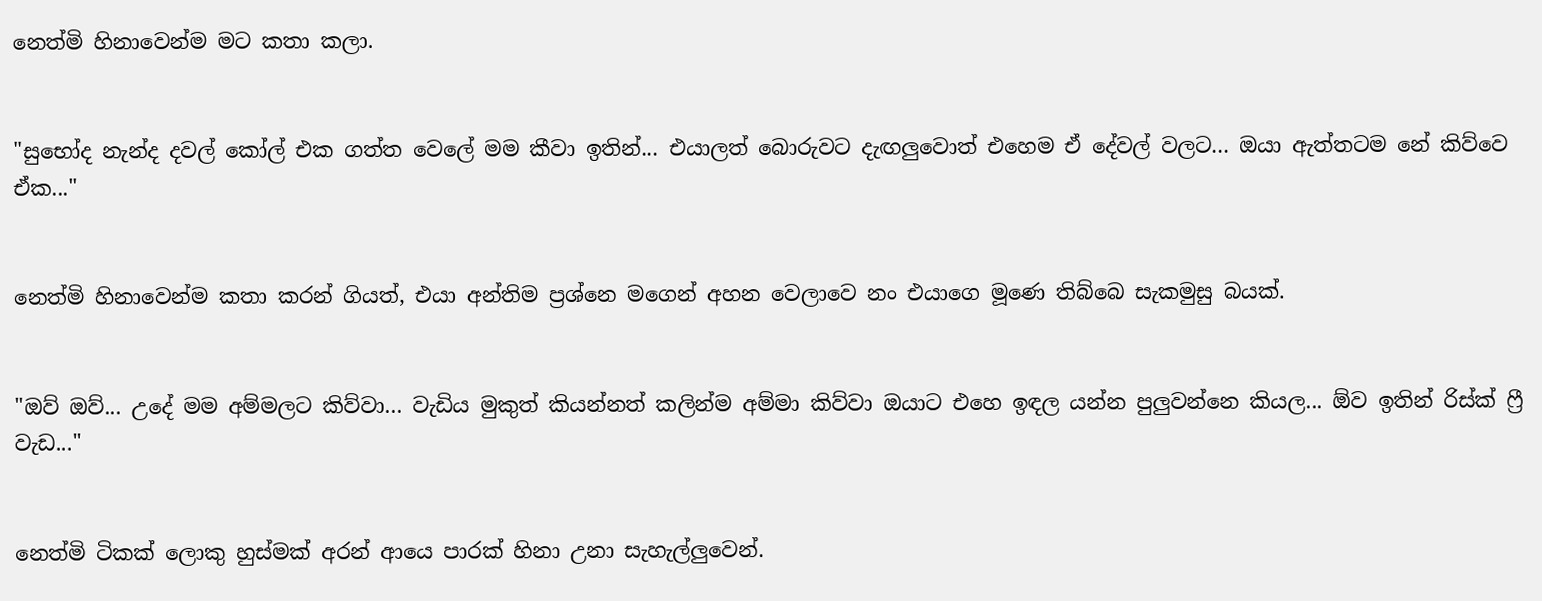නෙත්මි හිනාවෙන්ම මට කතා කලා.


"සුභෝද නැන්ද දවල් කෝල් එක ගත්ත වෙලේ මම කීවා ඉතින්... එයාලත් බොරුවට දැඟලුවොත් එහෙම ඒ දේවල් වලට... ඔයා ඇත්තටම නේ කිව්වෙ ඒක..."


නෙත්මි හිනාවෙන්ම කතා කරන් ගියත්, එයා අන්තිම ප්‍රශ්නෙ මගෙන් අහන වෙලාවෙ නං එයාගෙ මූණෙ තිබ්බෙ සැකමුසු බයක්.


"ඔව් ඔව්... උදේ මම අම්මලට කිව්වා... වැඩිය මුකුත් කියන්නත් කලින්ම අම්මා කිව්වා ඔයාට එහෙ ඉඳල යන්න පුලුවන්නෙ කියල... ඕව ඉතින් රිස්ක් ෆ්‍රී වැඩ..."


නෙත්මි ටිකක් ලොකු හුස්මක් අරන් ආයෙ පාරක් හිනා උනා සැහැල්ලුවෙන්.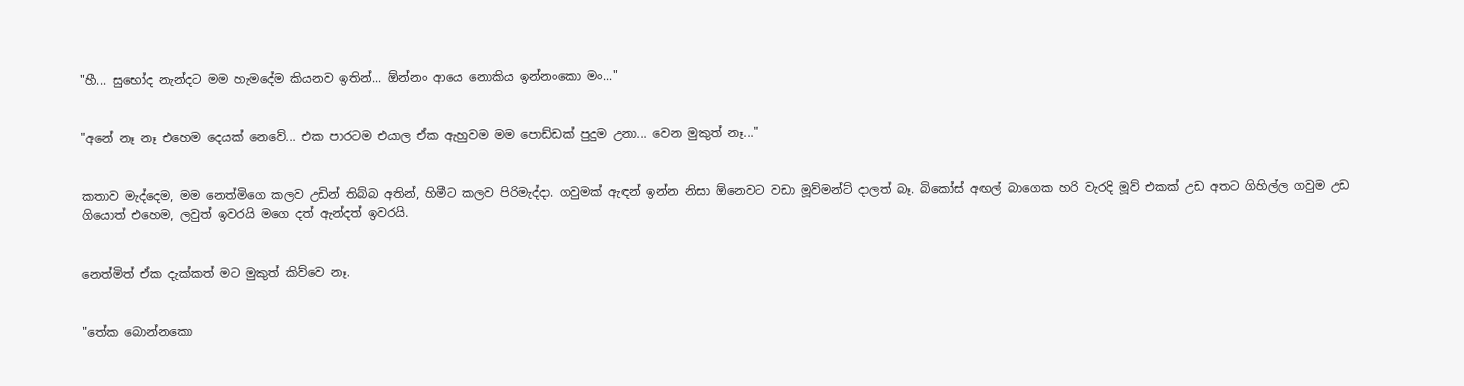"හී... සුභෝද නැන්දට මම හැමදේම කියනව ඉතින්... ඕන්නං ආයෙ නොකිය ඉන්නංකො මං..."


"අනේ නෑ නෑ එහෙම දෙයක් නෙවේ... එක පාරටම එයාල ඒක ඇහුවම මම පොඩ්ඩක් පුදුම උනා... වෙන මුකුත් නෑ..."


කතාව මැද්දෙම, මම නෙත්මිගෙ කලව උඩින් තිබ්බ අතින්, හිමීට කලව පිරිමැද්දා. ගවුමක් ඇඳන් ඉන්න නිසා ඕනෙවට වඩා මූව්මන්ට් දාලත් බෑ. බිකෝස් අඟල් බාගෙක හරි වැරදි මූව් එකක් උඩ අතට ගිහිල්ල ගවුම උඩ ගියොත් එහෙම, ලවුත් ඉවරයි මගෙ දත් ඇන්දත් ඉවරයි.


නෙත්මිත් ඒක දැක්කත් මට මුකුත් කිව්වෙ නෑ.


"තේක බොන්නකො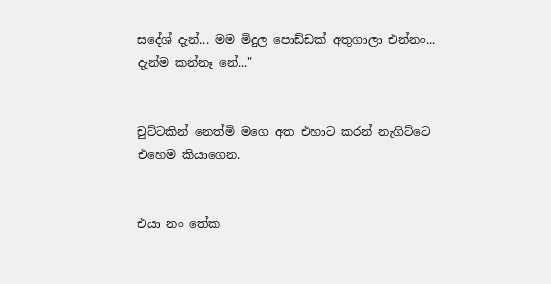සදේශ් දැන්... මම මිදුල පොඩ්ඩක් අතුගාලා එන්නං... දැන්ම කන්නෑ නේ..."


චුට්ටකින් නෙත්මි මගෙ අත එහාට කරන් නැගිට්ටෙ එහෙම කියාගෙන.


එයා නං තේක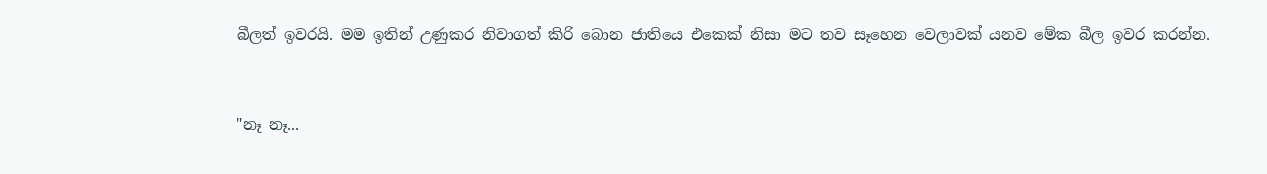බීලත් ඉවරයි. මම ඉතින් උණුකර නිවාගත් කිරි බොන ජාතියෙ එකෙක් නිසා මට තව සෑහෙන වෙලාවක් යනව මේක බීල ඉවර කරන්න.


"නෑ නෑ...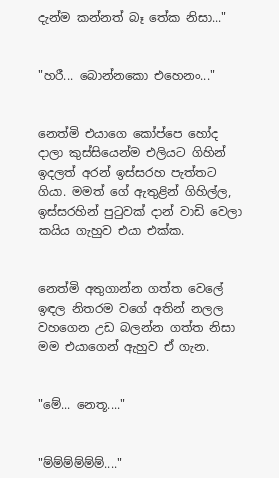දැන්ම කන්නත් බෑ තේක නිසා..."


"හරී... බොන්නකො එහෙනං..."


නෙත්මි එයාගෙ කෝප්පෙ හෝද දාලා කුස්සියෙන්ම එලියට ගිහින් ඉදලත් අරන් ඉස්සරහ පැත්තට ගියා. මමත් ගේ ඇතුළින් ගිහිල්ල, ඉස්සරහින් පුටුවක් දාන් වාඩි වෙලා කයිය ගැහුව එයා එක්ක.


නෙත්මි අතුගාන්න ගත්ත වෙලේ ඉඳල නිතරම වගේ අතින් නලල වහගෙන උඩ බලන්න ගත්ත නිසා මම එයාගෙන් ඇහුව ඒ ගැන.


"මේ... නෙතූ...."


"ම්ම්ම්ම්ම්ම්...."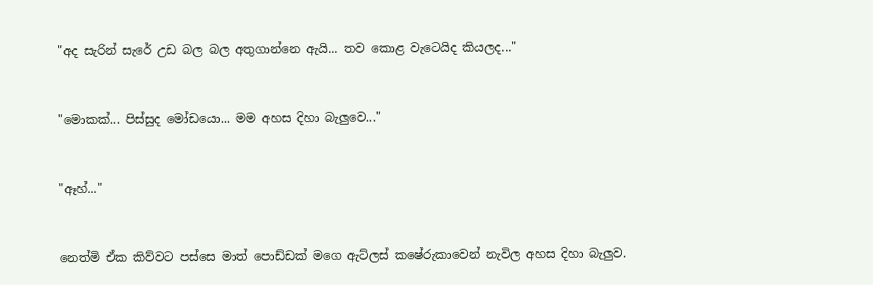"අද සැරින් සැරේ උඩ බල බල අතුගාන්නෙ ඇයි... තව කොළ වැටෙයිද කියලද..."


"මොකක්... පිස්සුද මෝඩයො... මම අහස දිහා බැලුවෙ..."


"ඈහ්..."


නෙත්මි ඒක කිව්වට පස්සෙ මාත් පොඩ්ඩක් මගෙ ඇට්ලස් කෂේරුකාවෙන් නැවිල අහස දිහා බැලුව.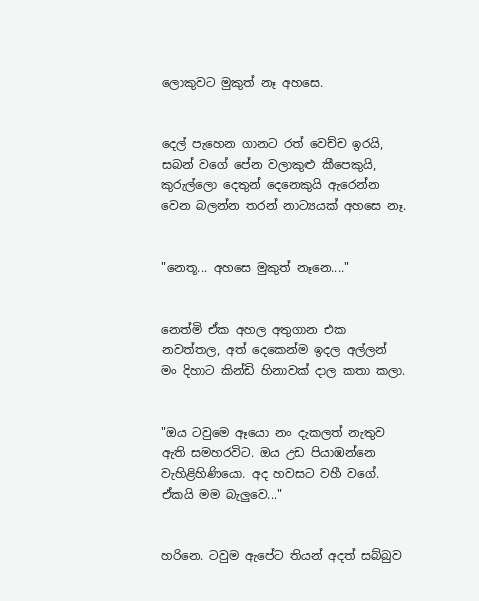ලොකුවට මුකුත් නෑ අහසෙ.


දෙල් පැහෙන ගානට රත් වෙච්ච ඉරයි, සබන් වගේ පේන වලාකුළු කීපෙකුයි, කුරුල්ලො දෙතුන් දෙනෙකුයි ඇරෙන්න වෙන බලන්න තරන් නාට්‍යයක් අහසෙ නෑ.


"නෙතූ... අහසෙ මුකුත් නෑනෙ...."


නෙත්මි ඒක අහල අතුගාන එක නවත්තල, අත් දෙකෙන්ම ඉදල අල්ලන් මං දිහාට කින්ඩි හිනාවක් දාල කතා කලා.


"ඔය ටවුමෙ ඈයො නං දැකලත් නැතුව ඇති සමහරවිට. ඔය උඩ පියාඹන්නෙ වැහිළිහිණියො. අද හවසට වහී වගේ. ඒකයි මම බැලුවෙ..."


හරිනෙ. ටවුම ඇපේට තියන් අදත් සබ්බුව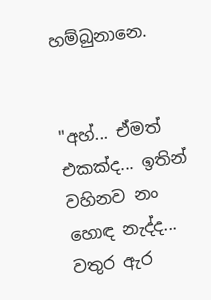හම්බුනානෙ.


"අහ්... ඒමත් එකක්ද... ඉතින් වහිනව නං හොඳ නැද්ද... වතුර ඇර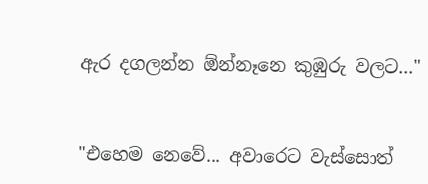ඇර දගලන්න ඕන්නෑනෙ කුඹුරු වලට..."


"එහෙම නෙවේ... අවාරෙට වැස්සොත්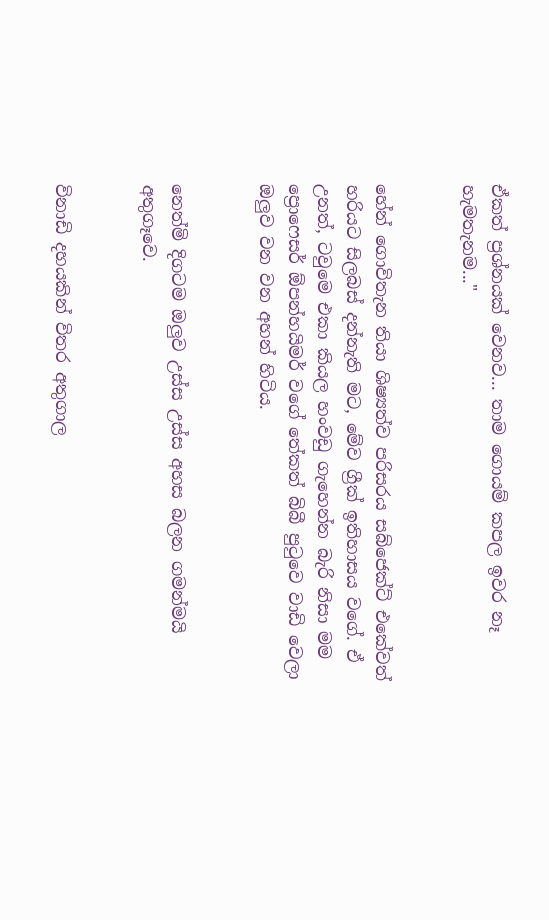ඒකත් ප්‍රශ්නයක් වෙනව... තාම ගොයම් කපල ඉවර නෑ හැමතැනම..."


හේන් ගොවිතැන තියා ශිෂ්‍යත්ව පරිසරය සබ්ජෙක්ට් එකේවත් හරියට සිලබස් දන්නැති මට, මේව ග්‍රීක් ඉතිහාසය වගේ. ඒ උනත්, ටවුමෙ එකා කියල හංවඩු ගැහෙන්න බැරි නිසා මම ප්‍රොෆෙසර් ඕපන්හයිමර් වගේ තේකත් බිබී පුටුවෙ වාඩි වෙලා ඔලුව වන වන අහන් හිටිය.


නෙත්මි දිගටම ඔලුව උස්ස උස්ස අහස බලන ගමන්මයි අතුගෑවෙ.


විනාඩි දහයකින් විතර අතුගාල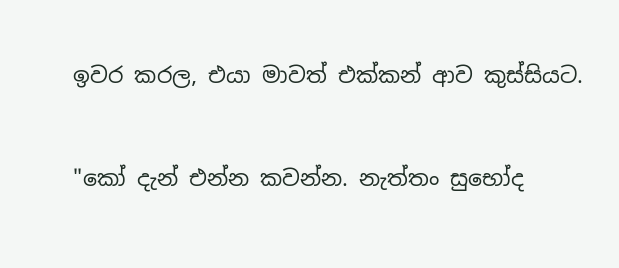ඉවර කරල, එයා මාවත් එක්කන් ආව කුස්සියට.


"කෝ දැන් එන්න කවන්න. නැත්තං සුභෝද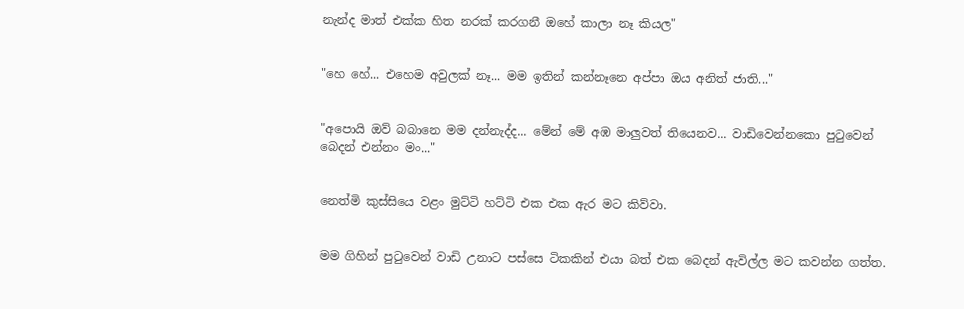නැන්ද මාත් එක්ක හිත නරක් කරගනී ඔහේ කාලා නෑ කියල"


"හෙ හේ... එහෙම අවුලක් නෑ... මම ඉතින් කන්නෑනෙ අප්පා ඔය අනිත් ජාති..."


"අපොයි ඔව් බබානෙ මම දන්නැද්ද... මේන් මේ අඹ මාලුවත් තියෙනව... වාඩිවෙන්නකො පුටුවෙන් බෙදන් එන්නං මං..."


නෙත්මි කුස්සියෙ වළං මුට්ටි හට්ටි එක එක ඇර මට කිව්වා.


මම ගිහින් පුටුවෙන් වාඩි උනාට පස්සෙ ටිකකින් එයා බත් එක බෙදන් ඇවිල්ල මට කවන්න ගත්ත.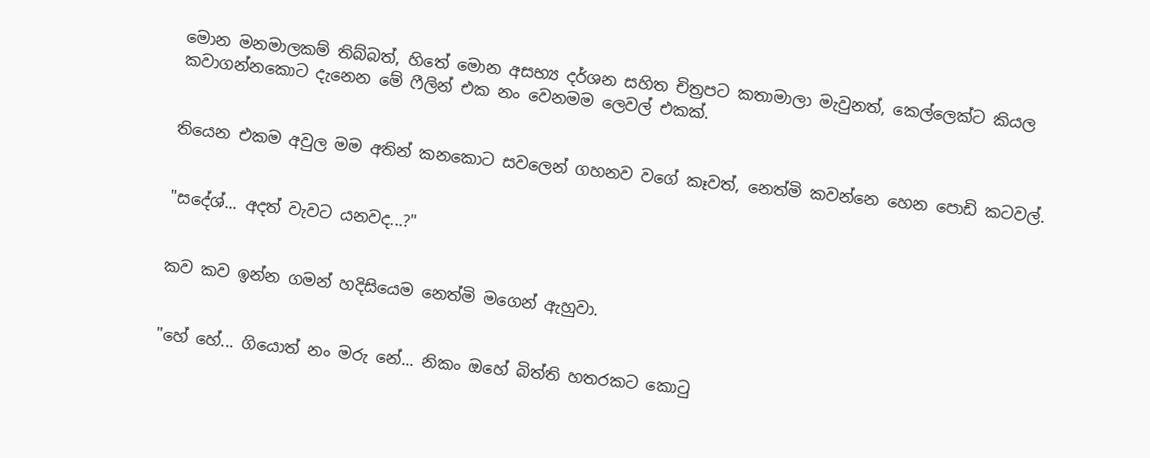මොන මනමාලකම් තිබ්බත්, හිතේ මොන අසභ්‍ය දර්ශන සහිත චිත්‍රපට කතාමාලා මැවුනත්, කෙල්ලෙක්ට කියල කවාගන්නකොට දැනෙන මේ ෆීලින් එක නං වෙනමම ලෙවල් එකක්.


තියෙන එකම අවුල මම අතින් කනකොට සවලෙන් ගහනව වගේ කෑවත්, නෙත්මි කවන්නෙ හෙන පොඩි කටවල්.


"සදේශ්... අදත් වැවට යනවද...?"


කව කව ඉන්න ගමන් හදිසියෙම නෙත්මි මගෙන් ඇහුවා.


"හේ හේ... ගියොත් නං මරු නේ... නිකං ඔහේ බිත්ති හතරකට කොටු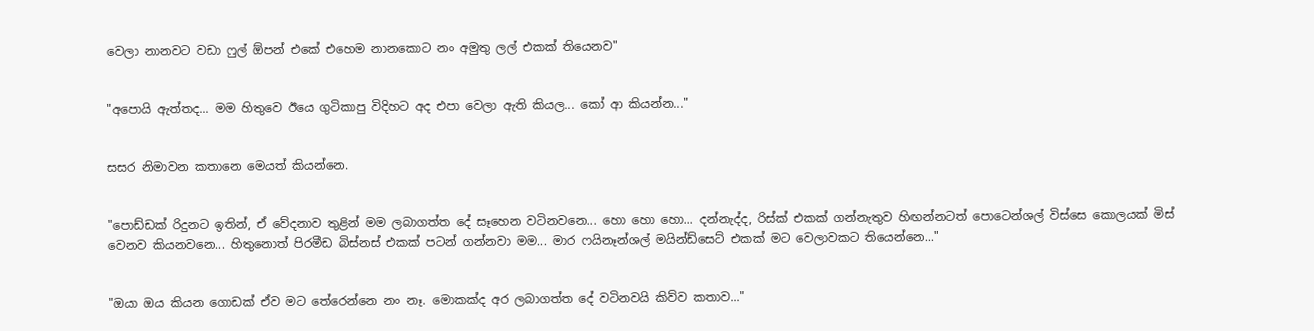වෙලා නානවට වඩා ෆුල් ඕපන් එකේ එහෙම නානකොට නං අමුතු ලල් එකක් තියෙනව"


"අපොයි ඇත්තද... මම හිතුවෙ ඊයෙ ගුටිකාපු විදිහට අද එපා වෙලා ඇති කියල... කෝ ආ කියන්න..."


සසර නිමාවන කතානෙ මෙයත් කියන්නෙ.


"පොඩ්ඩක් රිදුනට ඉතින්, ඒ වේදනාව තුළින් මම ලබාගත්ත දේ සෑහෙන වටිනවනෙ... හො හො හො... දන්නැද්ද, රිස්ක් එකක් ගන්නැතුව හිඟන්නටත් පොටෙන්ශල් විස්සෙ කොලයක් මිස් වෙනව කියනවනෙ... හිතුනොත් පිරමීඩ බිස්නස් එකක් පටන් ගන්නවා මම... මාර ෆයිනෑන්ශල් මයින්ඩ්සෙට් එකක් මට වෙලාවකට තියෙන්නෙ..."


"ඔයා ඔය කියන ගොඩක් ඒව මට තේරෙන්නෙ නං නෑ. මොකක්ද අර ලබාගත්ත දේ වටිනවයි කිව්ව කතාව..."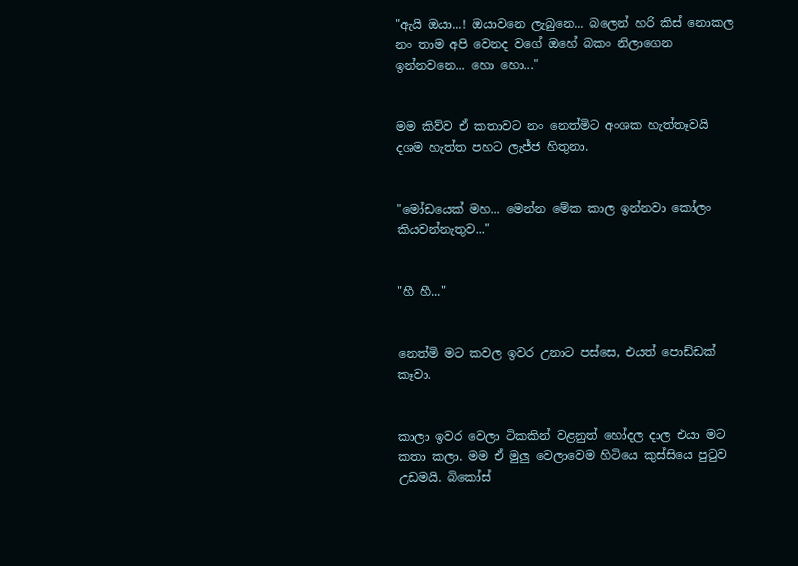"ඇයි ඔයා...! ඔයාවනෙ ලැබුනෙ... බලෙන් හරි කිස් නොකල නං තාම අපි වෙනද වගේ ඔහේ බකං නිලාගෙන ඉන්නවනෙ... හො හො..."


මම කිව්ව ඒ කතාවට නං නෙත්මිට අංශක හැත්තෑවයි දශම හැත්ත පහට ලැජ්ජ හිතුනා.


"මෝඩයෙක් මහ... මෙන්න මේක කාල ඉන්නවා කෝලං කියවන්නැතුව..."


"හී හී..."


නෙත්මි මට කවල ඉවර උනාට පස්සෙ, එයත් පොඩ්ඩක් කෑවා.


කාලා ඉවර වෙලා ටිකකින් වළනුත් හෝදල දාල එයා මට කතා කලා. මම ඒ මුලු වෙලාවෙම හිටියෙ කුස්සියෙ පුටුව උඩමයි. බිකෝස්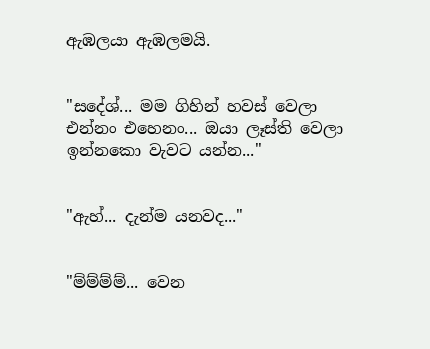ඇඹලයා ඇඹලමයි.


"සදේශ්... මම ගිහින් හවස් වෙලා එන්නං එහෙනං... ඔයා ලෑස්ති වෙලා ඉන්නකො වැවට යන්න..."


"ඇහ්... දැන්ම යනවද..."


"ම්ම්ම්ම්... වෙන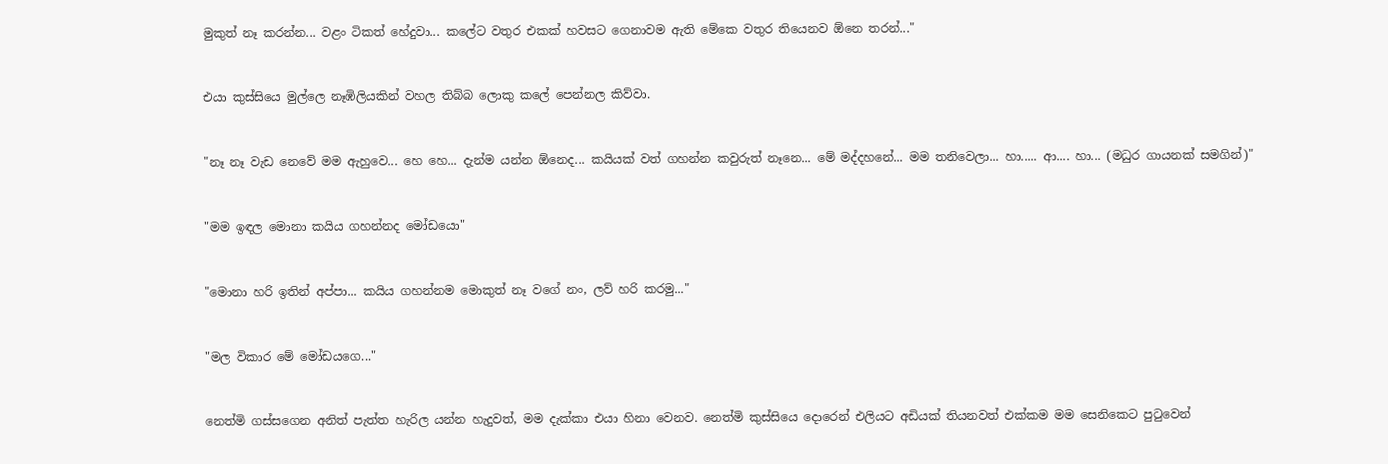මුකුත් නෑ කරන්න... වළං ටිකත් හේදුවා... කලේට වතුර එකක් හවසට ගෙනාවම ඇති මේකෙ වතුර තියෙනව ඕනෙ තරන්..."


එයා කුස්සියෙ මුල්ලෙ නෑඹිලියකින් වහල තිබ්බ ලොකු කලේ පෙන්නල කිව්වා.


"නෑ නෑ වැඩ නෙවේ මම ඇහුවෙ... හෙ හෙ... දැන්ම යන්න ඕනෙද... කයියක් වත් ගහන්න කවුරුත් නෑනෙ... මේ මද්දහනේ... මම තනිවෙලා... හා..... ආ.... හා... (මධුර ගායනක් සමගින්)"


"මම ඉඳල මොනා කයිය ගහන්නද මෝඩයො"


"මොනා හරි ඉතින් අප්පා... කයිය ගහන්නම මොකුත් නෑ වගේ නං, ලව් හරි කරමු..."


"මල විකාර මේ මෝඩයගෙ..."


නෙත්මි ගස්සගෙන අනිත් පැත්ත හැරිල යන්න හැදුවත්, මම දැක්කා එයා හිනා වෙනව. නෙත්මි කුස්සියෙ දොරෙන් එලියට අඩියක් තියනවත් එක්කම මම සෙනිකෙට පුටුවෙන්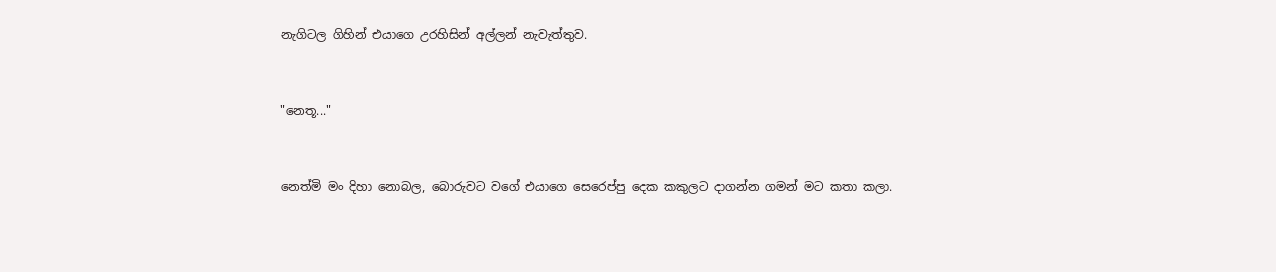නැගිටල ගිහින් එයාගෙ උරහිසින් අල්ලන් නැවැත්තුව.


"නෙතූ..."


නෙත්මි මං දිහා නොබල, බොරුවට වගේ එයාගෙ සෙරෙප්පු දෙක කකුලට දාගන්න ගමන් මට කතා කලා.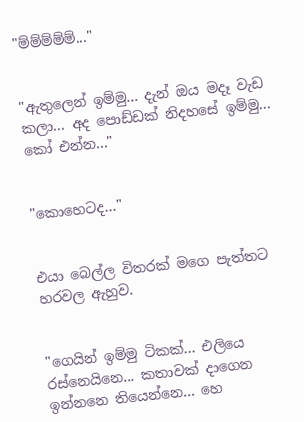"ම්ම්ම්ම්ම්..."


"ඇතුලෙන් ඉම්මු... දැන් ඔය මදෑ වැඩ කලා... අද පොඩ්ඩක් නිදහසේ ඉම්මු... කෝ එන්න..."


"කොහෙටද..."


එයා බෙල්ල විතරක් මගෙ පැත්තට හරවල ඇහුව.


"ගෙයින් ඉම්මු ටිකක්... එලියෙ රස්නෙයිනෙ... කතාවක් දාගෙන ඉන්නනෙ තියෙන්නෙ... හෙ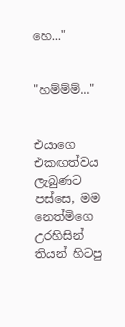හෙ..."


"හම්ම්ම්..."


එයාගෙ එකඟත්වය ලැබුණට පස්සෙ, මම නෙත්මිගෙ උරහිසින් තියන් හිටපු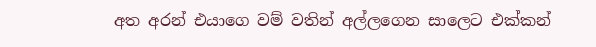අත අරන් එයාගෙ වම් වතින් අල්ලගෙන සාලෙට එක්කන්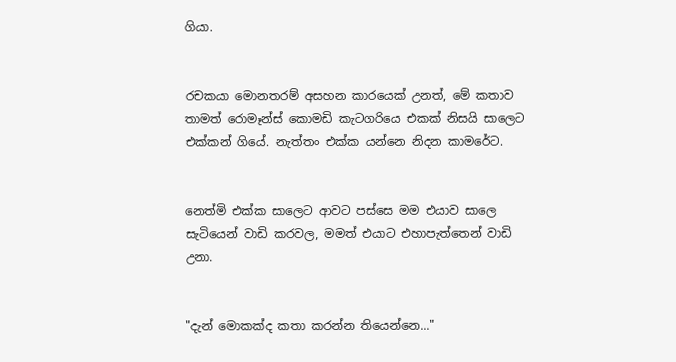ගියා.


රචකයා මොනතරම් අසහන කාරයෙක් උනත්, මේ කතාව තාමත් රොමෑන්ස් කොමඩි කැටගරියෙ එකක් නිසයි සාලෙට එක්කන් ගියේ. නැත්තං එක්ක යන්නෙ නිදන කාමරේට.


නෙත්මි එක්ක සාලෙට ආවට පස්සෙ මම එයාව සාලෙ සැටියෙන් වාඩි කරවල, මමත් එයාට එහාපැත්තෙන් වාඩි උනා.


"දැන් මොකක්ද කතා කරන්න තියෙන්නෙ..."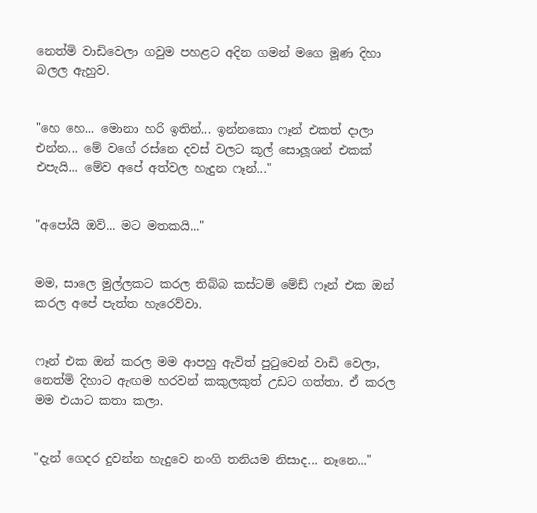නෙත්මි වාඩිවෙලා ගවුම පහළට අදින ගමන් මගෙ මූණ දිහා බලල ඇහුව.


"හෙ හෙ... මොනා හරි ඉතින්... ඉන්නකො ෆෑන් එකත් දාලා එන්න... මේ වගේ රස්නෙ දවස් වලට කූල් සොලූශන් එකක් එපැයි... මේව අපේ අත්වල හැදුන ෆෑන්..."


"අපෝයි ඔව්... මට මතකයි..."


මම, සාලෙ මුල්ලකට කරල තිබ්බ කස්ටම් මේඩ් ෆෑන් එක ඔන් කරල අපේ පැත්ත හැරෙව්වා.


ෆෑන් එක ඔන් කරල මම ආපහු ඇවිත් පුටුවෙන් වාඩි වෙලා, නෙත්මි දිහාට ඇඟම හරවන් කකුලකුත් උඩට ගත්තා. ඒ කරල මම එයාට කතා කලා.


"දැන් ගෙදර දුවන්න හැදුවෙ නංගි තනියම නිසාද... නෑනෙ..."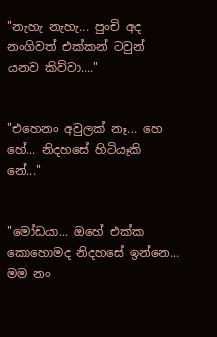"නැහැ නැහැ... පුංචි අද නංගිවත් එක්කන් ටවුන් යනව කිව්වා...."


"එහෙනං අවුලක් නෑ... හෙ හේ... නිදහසේ හිටියෑකි නේ..."


"මෝඩයා... ඔහේ එක්ක කොහොමද නිදහසේ ඉන්නෙ... මම නං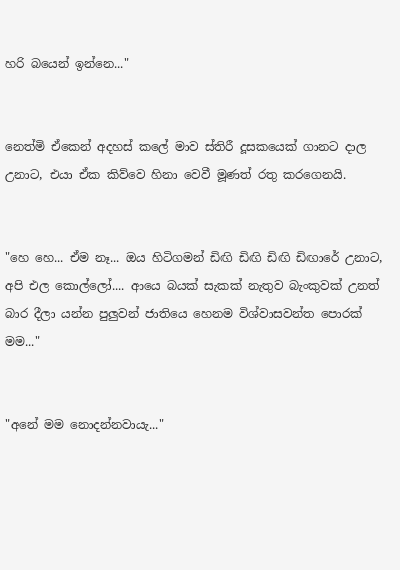හරි බයෙන් ඉන්නෙ..."


නෙත්මි ඒකෙන් අදහස් කලේ මාව ස්තිරී දූසකයෙක් ගානට දාල උනාට, එයා ඒක කිව්වෙ හිනා වෙවී මූණත් රතු කරගෙනයි.


"හෙ හෙ... ඒම නෑ... ඔය හිටිගමන් ඩිඟි ඩිඟි ඩිඟි ඩිඟාරේ උනාට, අපි එල කොල්ලෝ.... ආයෙ බයක් සැකක් නැතුව බැංකුවක් උනත් බාර දීලා යන්න පුලුවන් ජාතියෙ හෙනම විශ්වාසවන්ත පොරක් මම..."


"අනේ මම නොදන්නවායැ..."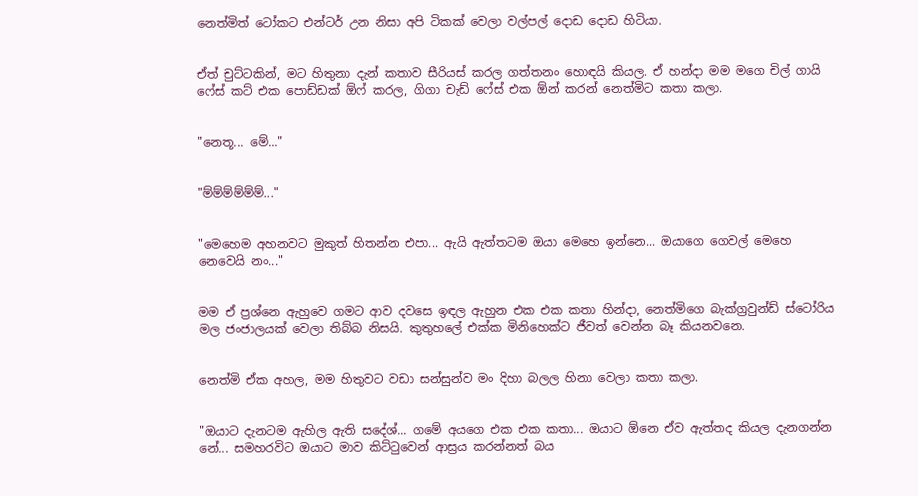නෙත්මිත් ටෝකට එන්ටර් උන නිසා අපි ටිකක් වෙලා වල්පල් දොඩ දොඩ හිටියා.


ඒත් චුට්ටකින්, මට හිතුනා දැන් කතාව සීරියස් කරල ගත්තනං හොඳයි කියල. ඒ හන්දා මම මගෙ චිල් ගායි ෆේස් කට් එක පොඩ්ඩක් ඕෆ් කරල, ගිගා චැඩ් ෆේස් එක ඕන් කරන් නෙත්මිට කතා කලා.


"නෙතූ... මේ..."


"ම්ම්ම්ම්ම්ම්..."


"මෙහෙම අහනවට මුකුත් හිතන්න එපා... ඇයි ඇත්තටම ඔයා මෙහෙ ඉන්නෙ... ඔයාගෙ ගෙවල් මෙහෙ නෙවෙයි නං..."


මම ඒ ප්‍රශ්නෙ ඇහුවෙ ගමට ආව දවසෙ ඉඳල ඇහුන එක එක කතා හින්දා, නෙත්මිගෙ බැක්ග්‍රවුන්ඩ් ස්ටෝරිය මල ජංජාලයක් වෙලා තිබ්බ නිසයි. කුතුහලේ එක්ක මිනිහෙක්ට ජීවත් වෙන්න බෑ කියනවනෙ.


නෙත්මි ඒක අහල, මම හිතුවට වඩා සන්සුන්ව මං දිහා බලල හිනා වෙලා කතා කලා.


"ඔයාට දැනටම ඇහිල ඇති සදේශ්... ගමේ අයගෙ එක එක කතා... ඔයාට ඕනෙ ඒව ඇත්තද කියල දැනගන්න නේ... සමහරවිට ඔයාට මාව කිට්ටුවෙන් ආස්‍රය කරන්නත් බය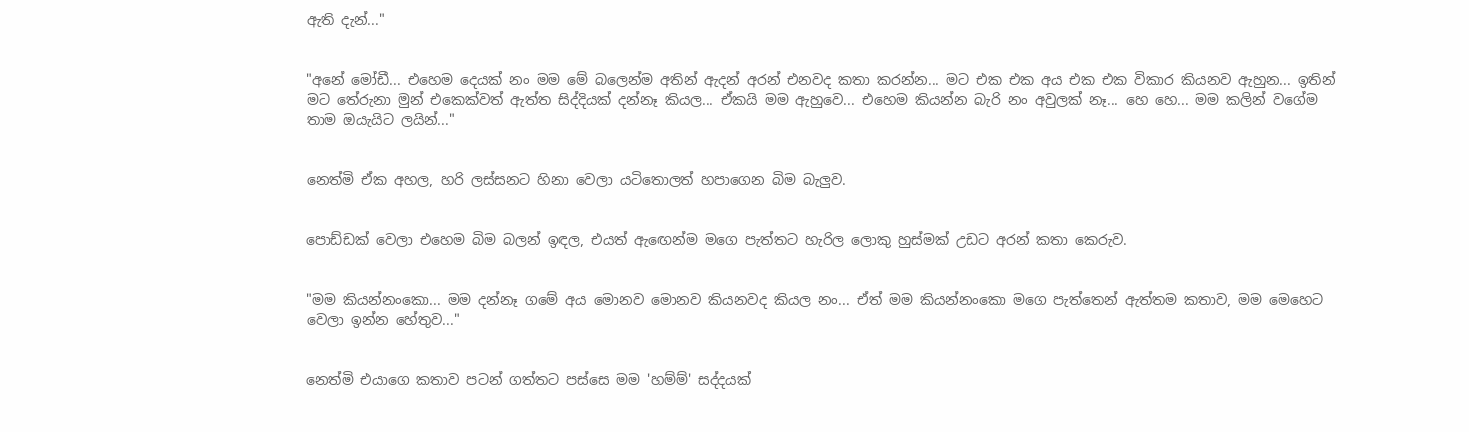ඇති දැන්..."


"අනේ මෝඩී... එහෙම දෙයක් නං මම මේ බලෙන්ම අතින් ඇදන් අරන් එනවද කතා කරන්න... මට එක එක අය එක එක විකාර කියනව ඇහුන... ඉතින් මට තේරුනා මුන් එකෙක්වත් ඇත්ත සිද්දියක් දන්නෑ කියල... ඒකයි මම ඇහුවෙ... එහෙම කියන්න බැරි නං අවුලක් නෑ... හෙ හෙ... මම කලින් වගේම තාම ඔයැයිට ලයින්..."


නෙත්මි ඒක අහල, හරි ලස්සනට හිනා වෙලා යටිතොලත් හපාගෙන බිම බැලුව.


පොඩ්ඩක් වෙලා එහෙම බිම බලන් ඉඳල, එයත් ඇඟෙන්ම මගෙ පැත්තට හැරිල ලොකු හුස්මක් උඩට අරන් කතා කෙරුව.


"මම කියන්නංකො... මම දන්නෑ ගමේ අය මොනව මොනව කියනවද කියල නං... ඒත් මම කියන්නංකො මගෙ පැත්තෙන් ඇත්තම කතාව, මම මෙහෙට වෙලා ඉන්න හේතුව..."


නෙත්මි එයාගෙ කතාව පටන් ගත්තට පස්සෙ මම 'හම්ම්' සද්දයක්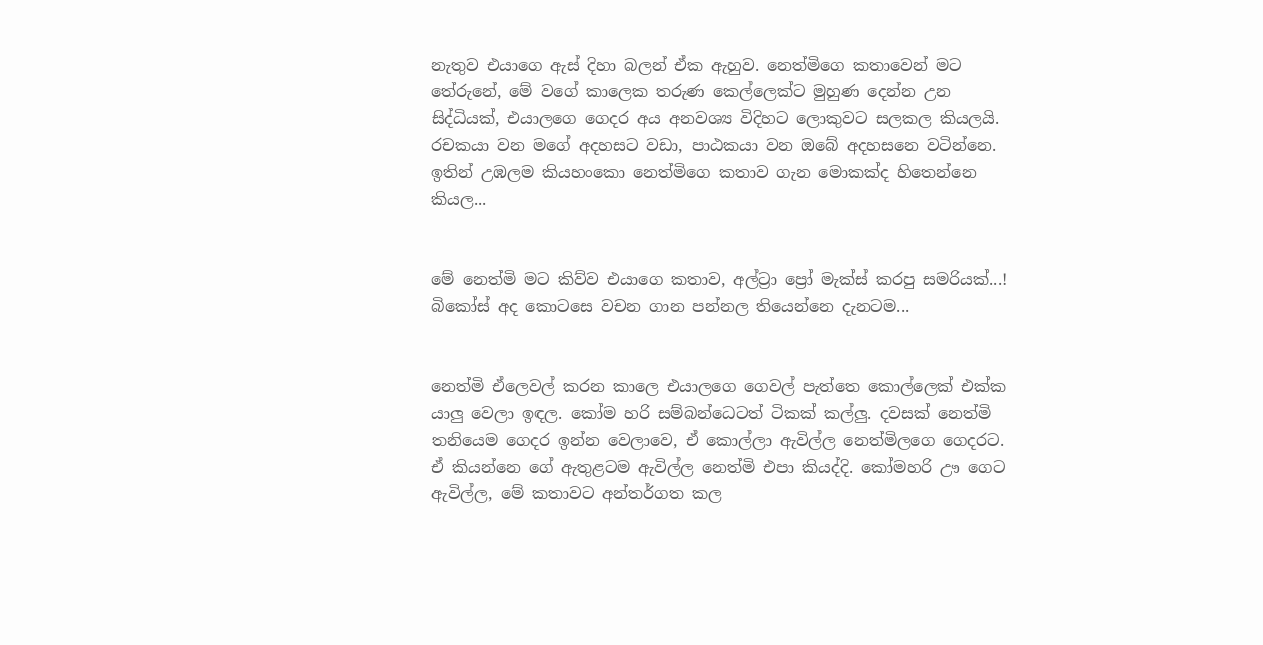නැතුව එයාගෙ ඇස් දිහා බලන් ඒක ඇහුව. නෙත්මිගෙ කතාවෙන් මට තේරුනේ, මේ වගේ කාලෙක තරුණ කෙල්ලෙක්ට මුහුණ දෙන්න උන සිද්ධියක්, එයාලගෙ ගෙදර අය අනවශ්‍ය විදිහට ලොකුවට සලකල කියලයි. රචකයා වන මගේ අදහසට වඩා, පාඨකයා වන ඔබේ අදහසනෙ වටින්නෙ. ඉතින් උඹලම කියහංකො නෙත්මිගෙ කතාව ගැන මොකක්ද හිතෙන්නෙ කියල...


මේ නෙත්මි මට කිව්ව එයාගෙ කතාව, අල්ට්‍රා ප්‍රෝ මැක්ස් කරපු සමරියක්...! බිකෝස් අද කොටසෙ වචන ගාන පන්නල තියෙන්නෙ දැනටම...


නෙත්මි ඒලෙවල් කරන කාලෙ එයාලගෙ ගෙවල් පැත්තෙ කොල්ලෙක් එක්ක යාලු වෙලා ඉඳල. කෝම හරි සම්බන්ධෙටත් ටිකක් කල්ලු. දවසක් නෙත්මි තනියෙම ගෙදර ඉන්න වෙලාවෙ, ඒ කොල්ලා ඇවිල්ල නෙත්මිලගෙ ගෙදරට. ඒ කියන්නෙ ගේ ඇතුළටම ඇවිල්ල නෙත්මි එපා කියද්දි. කෝමහරි ඌ ගෙට ඇවිල්ල, මේ කතාවට අන්තර්ගත කල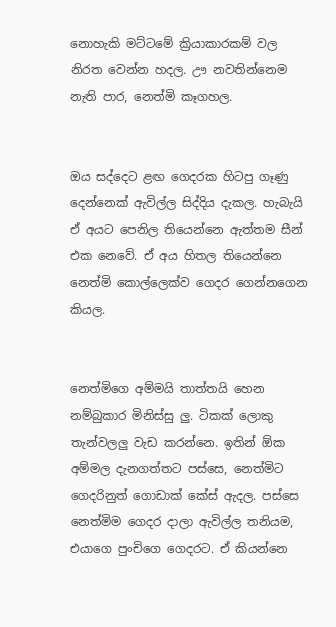නොහැකි මට්ටමේ ක්‍රියාකාරකම් වල නිරත වෙන්න හදල. ඌ නවතින්නෙම නැති පාර, නෙත්මි කෑගහල.


ඔය සද්දෙට ළඟ ගෙදරක හිටපු ගෑණු දෙන්නෙක් ඇවිල්ල සිද්දිය දැකල. හැබැයි ඒ අයට පෙනිල තියෙන්නෙ ඇත්තම සීන් එක නෙවේ. ඒ අය හිතල තියෙන්නෙ නෙත්මි කොල්ලෙක්ව ගෙදර ගෙන්නගෙන කියල.


නෙත්මිගෙ අම්මයි තාත්තයි හෙන නම්බුකාර මිනිස්සු ලු. ටිකක් ලොකු තැන්වලලු වැඩ කරන්නෙ. ඉතින් ඕක අම්මල දැනගත්තට පස්සෙ, නෙත්මිට ගෙදරිනුත් ගොඩාක් කේස් ඇදල. පස්සෙ නෙත්මිම ගෙදර දාලා ඇවිල්ල තනියම, එයාගෙ පුංචිගෙ ගෙදරට. ඒ කියන්නෙ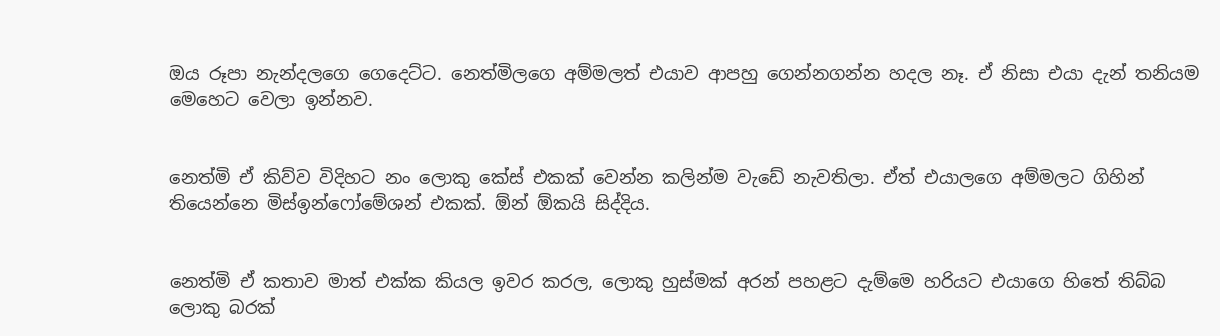ඔය රූපා නැන්දලගෙ ගෙදෙට්ට. නෙත්මිලගෙ අම්මලත් එයාව ආපහු ගෙන්නගන්න හදල නෑ. ඒ නිසා එයා දැන් තනියම මෙහෙට වෙලා ඉන්නව.


නෙත්මි ඒ කිව්ව විදිහට නං ලොකු කේස් එකක් වෙන්න කලින්ම වැඩේ නැවතිලා. ඒත් එයාලගෙ අම්මලට ගිහින් තියෙන්නෙ මිස්ඉන්ෆෝමේශන් එකක්. ඕන් ඕකයි සිද්දිය.


නෙත්මි ඒ කතාව මාත් එක්ක කියල ඉවර කරල, ලොකු හුස්මක් අරන් පහළට දැම්මෙ හරියට එයාගෙ හිතේ තිබ්බ ලොකු බරක්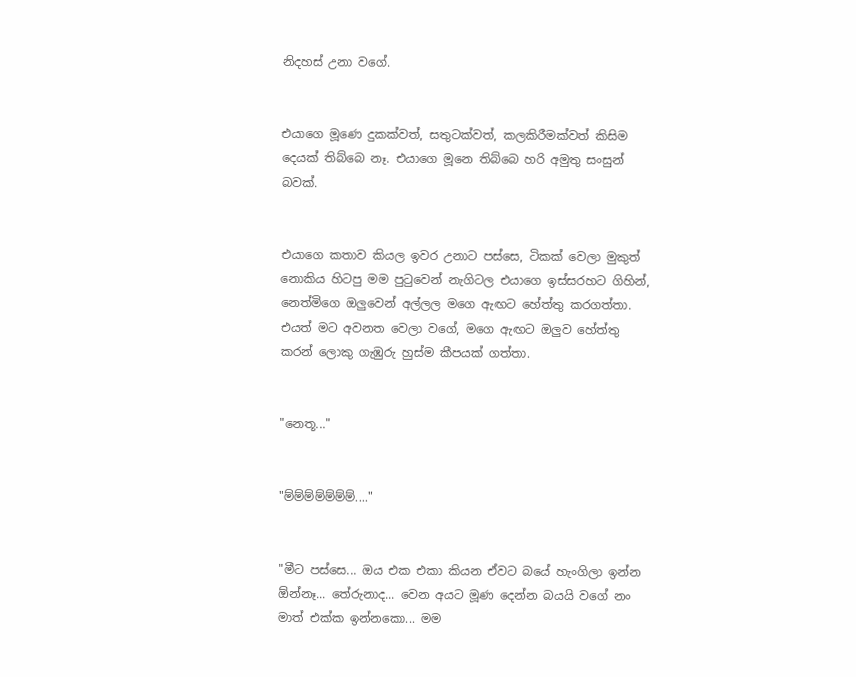නිදහස් උනා වගේ.


එයාගෙ මූණෙ දුකක්වත්, සතුටක්වත්, කලකිරීමක්වත් කිසිම දෙයක් තිබ්බෙ නෑ. එයාගෙ මූනෙ තිබ්බෙ හරි අමුතු සංසුන් බවක්.


එයාගෙ කතාව කියල ඉවර උනාට පස්සෙ, ටිකක් වෙලා මුකුත් නොකිය හිටපු මම පුටුවෙන් නැගිටල එයාගෙ ඉස්සරහට ගිහින්, නෙත්මිගෙ ඔලුවෙන් අල්ලල මගෙ ඇඟට හේත්තු කරගත්තා. එයත් මට අවනත වෙලා වගේ, මගෙ ඇඟට ඔලුව හේත්තු කරන් ලොකු ගැඹුරු හුස්ම කීපයක් ගත්තා.


"නෙතූ..."


"ම්ම්ම්ම්ම්ම්ම්...."


"මීට පස්සෙ... ඔය එක එකා කියන ඒවට බයේ හැංගිලා ඉන්න ඕන්නෑ... තේරුනාද... වෙන අයට මූණ දෙන්න බයයි වගේ නං මාත් එක්ක ඉන්නකො... මම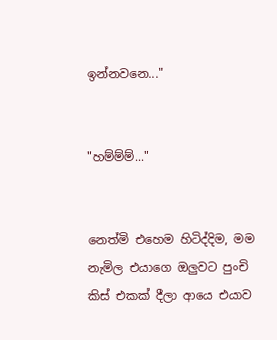ඉන්නවනෙ..."


"හම්ම්ම්..."


නෙත්මි එහෙම හිටිද්දිම, මම නැමිල එයාගෙ ඔලුවට පුංචි කිස් එකක් දීලා ආයෙ එයාව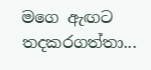මගෙ ඇඟට තදකරගත්තා...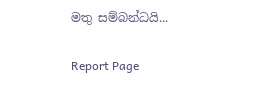මතු සම්බන්ධයි...

Report Page